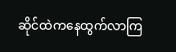ဆိုင်ထဲကနေထွက်လာကြ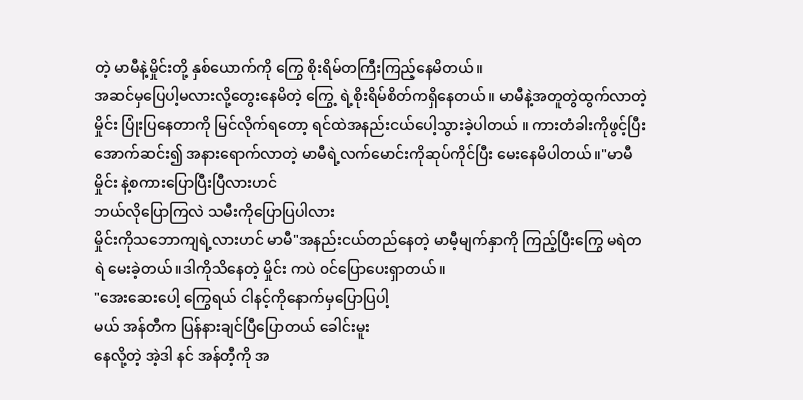တဲ့ မာမီနဲ့မှိုင်းတို့ နှစ်ယောက်ကို ကြွေ စိုးရိမ်တကြီးကြည့်နေမိတယ်။
အဆင်မှပြေပါ့မလားလို့တွေးနေမိတဲ့ ကြွေ့ ရဲ့စိုးရိမ်စိတ်ကရှိနေတယ်။ မာမီနဲ့အတူတွဲထွက်လာတဲ့ မှိုင်း ပြုံးပြနေတာကို မြင်လိုက်ရတော့ ရင်ထဲအနည်းငယ်ပေါ့သွားခဲ့ပါတယ် ။ ကားတံခါးကိုဖွင့်ပြီး အောက်ဆင်း၍ အနားရောက်လာတဲ့ မာမီရဲ့လက်မောင်းကိုဆုပ်ကိုင်ပြီး မေးနေမိပါတယ်။"မာမီ မှိုင်း နဲ့စကားပြောပြီးပြီလားဟင်
ဘယ်လိုပြောကြလဲ သမီးကိုပြောပြပါလား
မှိုင်းကိုသဘောကျရဲ့လားဟင် မာမီ"အနည်းငယ်တည်နေတဲ့ မာမီ့မျက်နှာကို ကြည့်ပြီးကြွေ မရဲတရဲ မေးခဲ့တယ်။ဒါကိုသိနေတဲ့ မှိုင်း ကပဲ ၀င်ပြောပေးရှာတယ်။
"အေးဆေးပေါ့ ကြွေရယ် ငါနင့်ကိုနောက်မှပြောပြပါ့
မယ် အန်တီက ပြန်နားချင်ပြီပြောတယ် ခေါင်းမူး
နေလို့တဲ့ အဲ့ဒါ နင် အန်တီ့ကို အ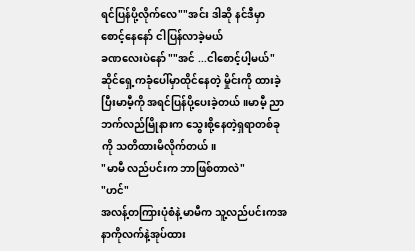ရင်ပြန်ပို့လိုက်လေ""အင်း ဒါဆို နင်ဒီမှာစောင့်နေနော် ငါပြန်လာခဲ့မယ်
ခဏလေးပဲနော် ""အင် ...ငါစောင့်ပါ့မယ်"
ဆိုင်ရှေ့ကခုံပေါ်မှာထိုင်နေတဲ့ မှိုင်းကို ထားခဲ့ပြီးမာမီ့ကို အရင်ပြန်ပို့ပေးခဲ့တယ်။မာမီ့ ညာဘက်လည်မြိုနားက သွေးစို့နေတဲ့ရှရာတစ်ခုကို သတိထားမိလိုက်တယ်။
"မာမီ လည်ပင်းက ဘာဖြစ်တာလဲ"
"ဟင်"
အလန့်တကြားပုံစံနဲ့ မာမီက သူ့လည်ပင်းကအနာကိုလက်နဲ့အုပ်ထား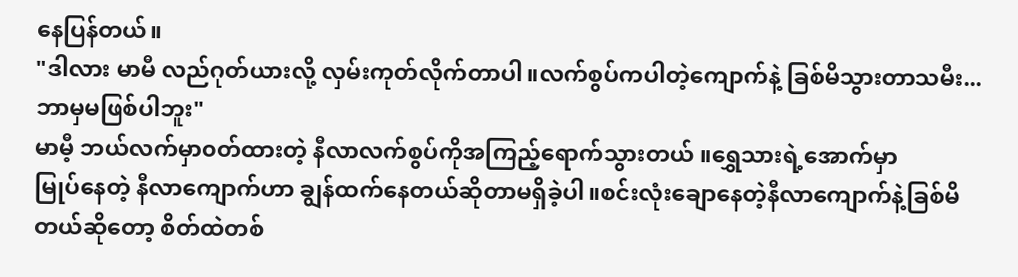နေပြန်တယ်။
"ဒါလား မာမီ လည်ဂုတ်ယားလို့ လှမ်းကုတ်လိုက်တာပါ။လက်စွပ်ကပါတဲ့ကျောက်နဲ့ ခြစ်မိသွားတာသမီး...ဘာမှမဖြစ်ပါဘူး"
မာမီ့ ဘယ်လက်မှာ၀တ်ထားတဲ့ နီလာလက်စွပ်ကိုအကြည့်ရောက်သွားတယ် ။ရွှေသားရဲ့အောက်မှာ
မြုပ်နေတဲ့ နီလာကျောက်ဟာ ချွန်ထက်နေတယ်ဆိုတာမရှိခဲ့ပါ။စင်းလုံးချောနေတဲ့နီလာကျောက်နဲ့ခြစ်မိတယ်ဆိုတော့ စိတ်ထဲတစ်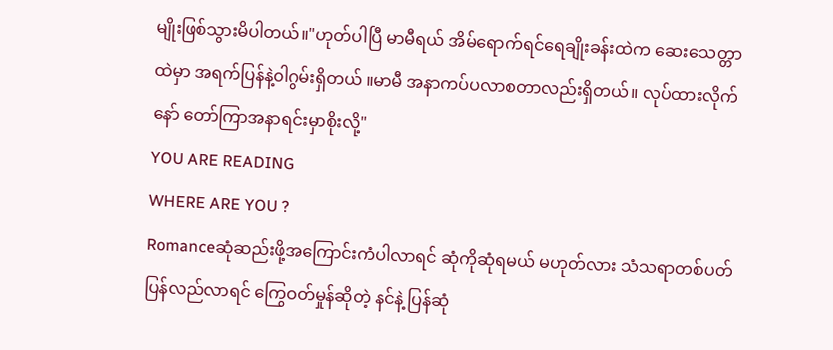မျိုးဖြစ်သွားမိပါတယ်။"ဟုတ်ပါပြီ မာမီရယ် အိမ်ရောက်ရင်ရေချိုးခန်းထဲက ဆေးသေတ္တာထဲမှာ အရက်ပြန်နဲ့၀ါဂွမ်းရှိတယ် ။မာမီ အနာကပ်ပလာစတာလည်းရှိတယ်။ လုပ်ထားလိုက်နော် တော်ကြာအနာရင်းမှာစိုးလို့"
YOU ARE READING
WHERE ARE YOU ?
Romanceဆုံဆည်းဖို့အကြောင်းကံပါလာရင် ဆုံကိုဆုံရမယ် မဟုတ်လား သံသရာတစ်ပတ်ပြန်လည်လာရင် ကြွေဝတ်မှုန်ဆိုတဲ့ နင်နဲ့ ပြန်ဆုံ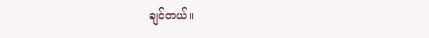ချင်တယ်။